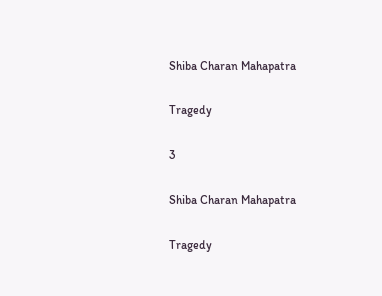Shiba Charan Mahapatra

Tragedy

3

Shiba Charan Mahapatra

Tragedy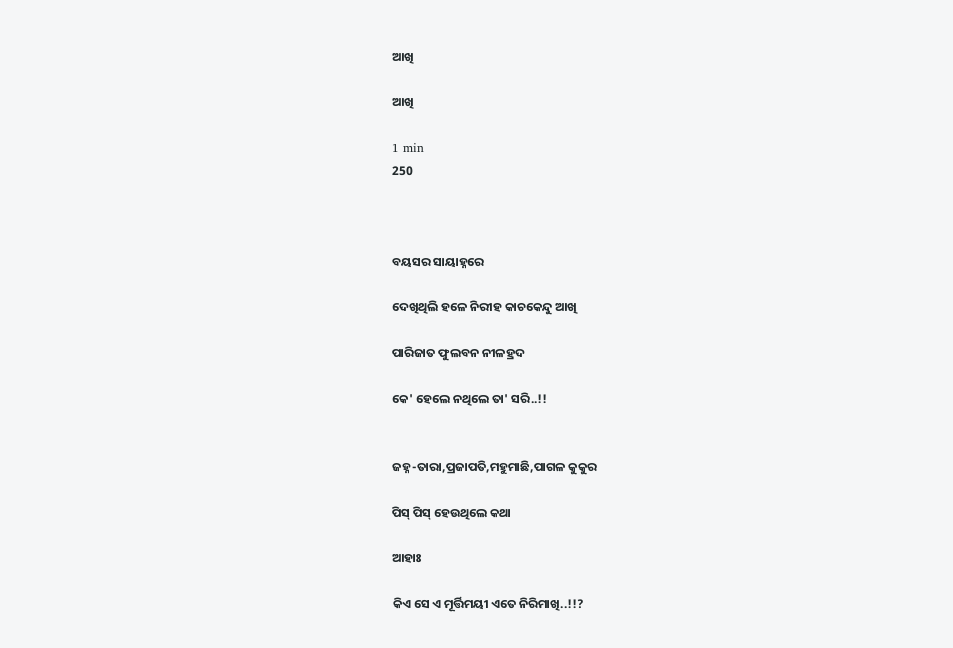ଆଖି

ଆଖି

1 min
250



ବୟସର ସାୟାହ୍ନରେ

ଦେଖିଥିଲି ହଳେ ନିରୀହ କାଚକେନ୍ଦୁ ଆଖି

ପାରିଜାତ ଫୁଲବନ ନୀଳହ୍ରଦ

କେ' ହେଲେ ନଥିଲେ ତା' ସରି..!!


ଜହ୍ନ-ତାରା,ପ୍ରଜାପତି,ମହୁମାଛି,ପାଗଳ କୁକୁର

ପିସ୍ ପିସ୍ ହେଉଥିଲେ କଥା

ଆହାଃ

କିଏ ସେ ଏ ମୂର୍ତ୍ତିମୟୀ ଏତେ ନିରିମାଖି..!!?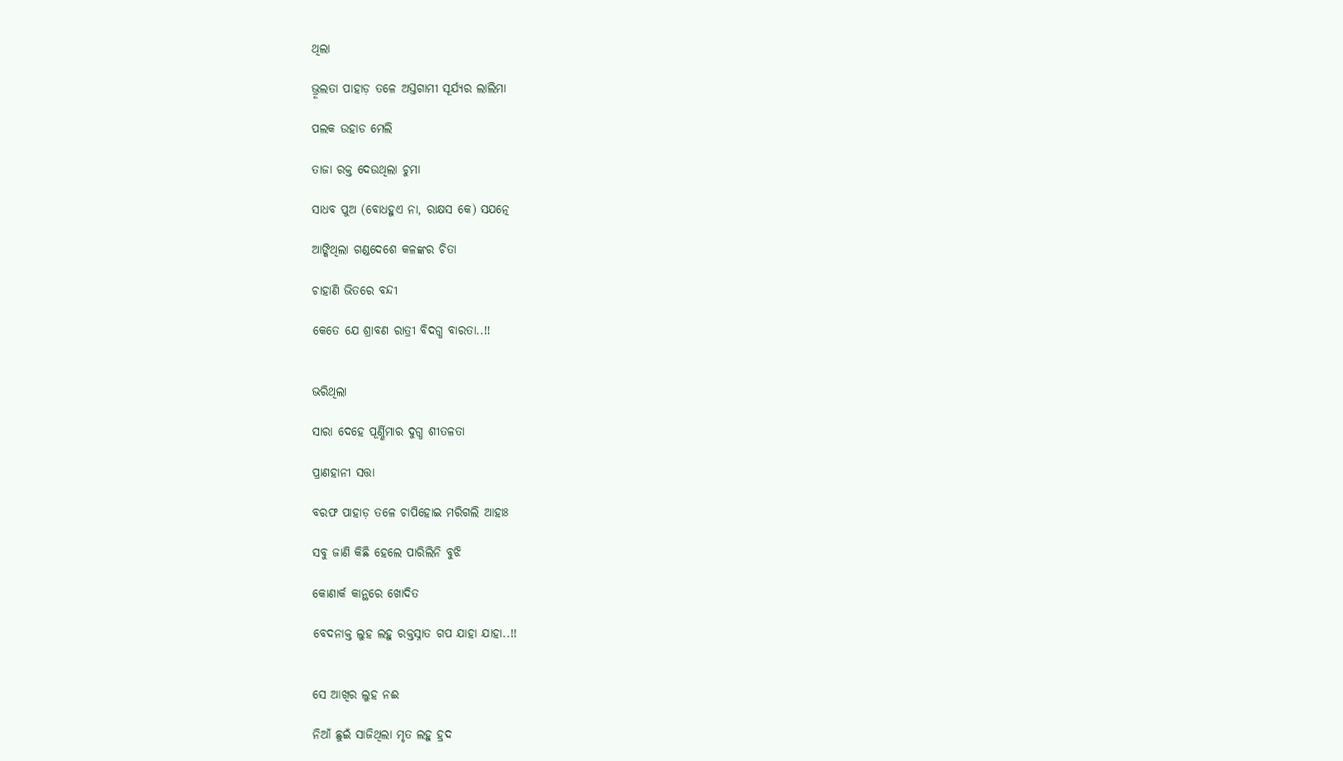ଥିଲା

ଭ୍ରୂଲତା ପାହାଡ଼ ତଳେ ଅସ୍ତଗାମୀ ସୂର୍ଯ୍ୟର ଲାଲିମା

ପଲକ ଉହାଡ ମେଲି

ତାଜା ରକ୍ତ ଦେଉଥିଲା ଚୁମା

ସାଧବ ପୁଅ (ବୋଧହୁଏ ନା, ରାକ୍ଷସ କେ) ସଯତ୍ନେ

ଆଙ୍କିଥିଲା ଗଣ୍ଡଦେଶେ କଳଙ୍କର ଚିତା

ଚାହାଣି ଭିତରେ ବନ୍ଦୀ

କେତେ ଯେ ଶ୍ରାବଣ ରାତ୍ରୀ ବିଦଗ୍ଧ ବାରତା..!!


ଭରିଥିଲା

ସାରା ଦେହେ ପୂର୍ଣ୍ଣିମାର ଦୁଗ୍ଧ ଶୀତଳତା

ପ୍ରାଣହାନୀ ସତ୍ତା

ବରଫ ପାହାଡ଼ ତଳେ ଚାପିହୋଇ ମରିଗଲି ଆହାଃ

ସବୁ ଜାଣି କିଛି ହେଲେ ପାରିଲିନି ବୁଝି

କୋଣାର୍କ କାନ୍ଥରେ ଖୋଦିତ

ବେଦନାକ୍ତ ଲୁହ ଲହୁ ରକ୍ତସ୍ନାତ ଗପ ଯାହା ଯାହା..!!


ସେ ଆଖିର ଲୁହ ନଈ

ନିଆଁ ଛୁଇଁ ସାଜିଥିଲା ମୃତ ଲହୁ ହ୍ରଦ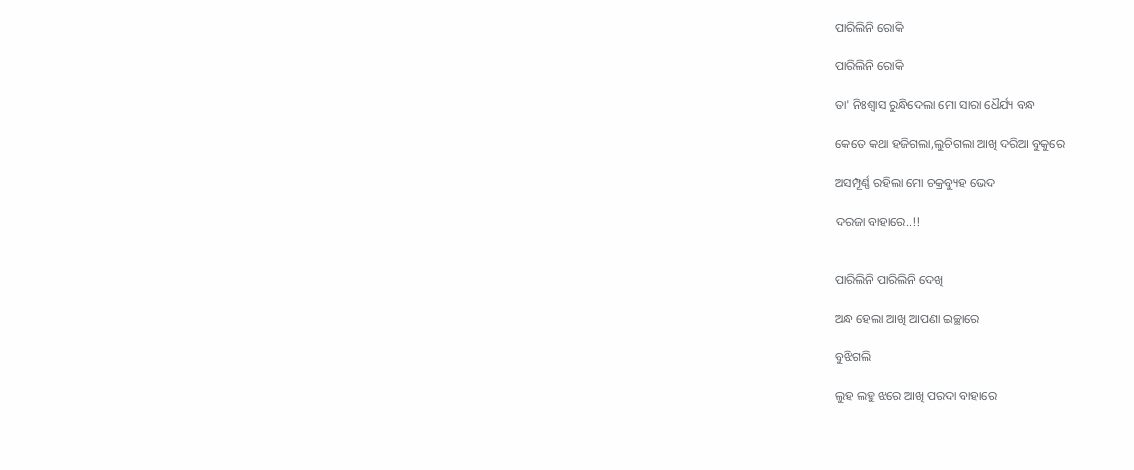ପାରିଲିନି ରୋକି

ପାରିଲିନି ରୋକି

ତା' ନିଃଶ୍ବାସ ରୁନ୍ଧିଦେଲା ମୋ ସାରା ଧୈର୍ଯ୍ୟ ବନ୍ଧ

କେତେ କଥା ହଜିଗଲା,ଲୁଚିଗଲା ଆଖି ଦରିଆ ବୁକୁରେ

ଅସମ୍ପୂର୍ଣ୍ଣ ରହିଲା ମୋ ଚକ୍ରବ୍ୟୁହ ଭେଦ

ଦରଜା ବାହାରେ..!!


ପାରିଲିନି ପାରିଲିନି ଦେଖି

ଅନ୍ଧ ହେଲା ଆଖି ଆପଣା ଇଚ୍ଛାରେ

ବୁଝିଗଲି

ଲୁହ ଲହୁ ଝରେ ଆଖି ପରଦା ବାହାରେ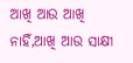ଆଖି ଆଉ ଆଖି ନାହିଁ,ଆଖି ଆଉ ସାକ୍ଷୀ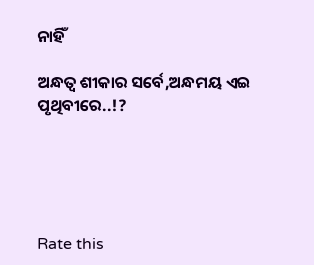ନାହିଁ

ଅନ୍ଧତ୍ୱ ଶୀକାର ସର୍ବେ,ଅନ୍ଧମୟ ଏଇ ପୃଥିବୀରେ..!?





Rate this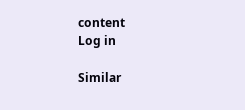content
Log in

Similar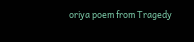oriya poem from Tragedy